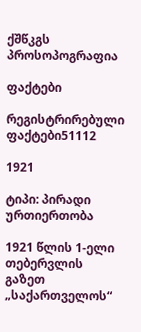ქშწკგს პროსოპოგრაფია

ფაქტები

რეგისტრირებული ფაქტები51112

1921

ტიპი: პირადი ურთიერთობა

1921 წლის 1-ელი თებერვლის გაზეთ „საქართველოს“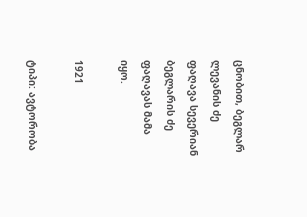ცნობით, ბეგლარ ლევანის ძე ფაღავა სევერიან ბეგლარის ძე ფაღავას მამა იყო.

1921

ტიპი: ავტორობა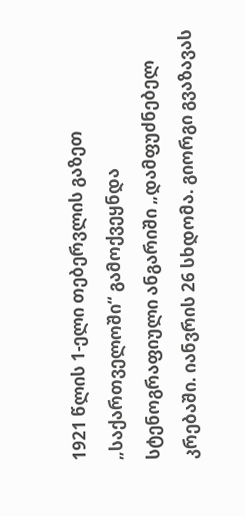1921 წლის 1-ელი თებერვლის გაზეთ „საქართველოში“ გამოქვეყნდა სტენოგრაფიული ანგარიში „დამფუძნებელ კრებაში. იანვრის 26 სხდომა. გიორგი გვაზავას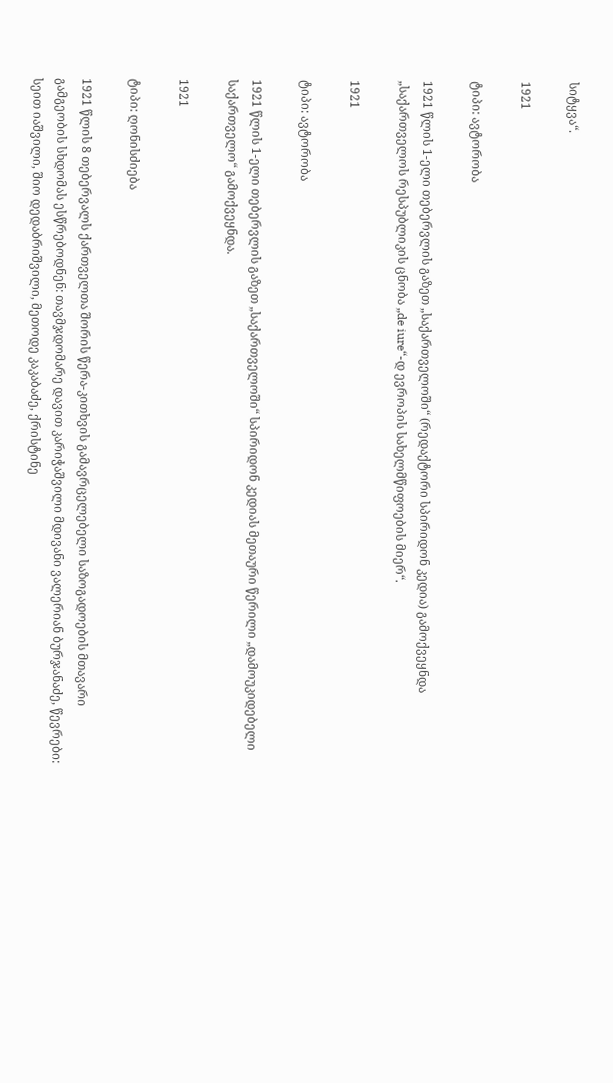სიტყვა“.

1921

ტიპი: ავტორობა

1921 წლის 1-ელი თებერვლის გაზეთ „საქართველოში“ (რედაქტორი სპირიდონ კედია) გამოქვეყნდა „საქართველოს რესპუბლიკის ცნობა „de iure“-დ ევროპის სახელმწიფოების მიერ“.

1921

ტიპი: ავტორობა

1921 წლის 1-ელი თებერვლის გაზეთ „საქართველოში“ სპირიდონ კედიას მეთაური წერილი „დამოუკიდებელი საქართველო“ გამოქვეყნდა.

1921

ტიპი: ღონისძიება

1921 წლის 8 თებერვალს ქართველთა შორის წერა-კითხვის გამავრცელებელი საზოგადოების მთავარი გამგეობის სხდომას ესწრებოდნენ: თავმჯდომარე დავით კარიჭაშვილი მდივანი ვალერიან ბურჯანაძე, წევრები: სეით იაშვილი, შიო დედაბრიშვილი, მეთოდე კაკაბაძე, ქრისტინე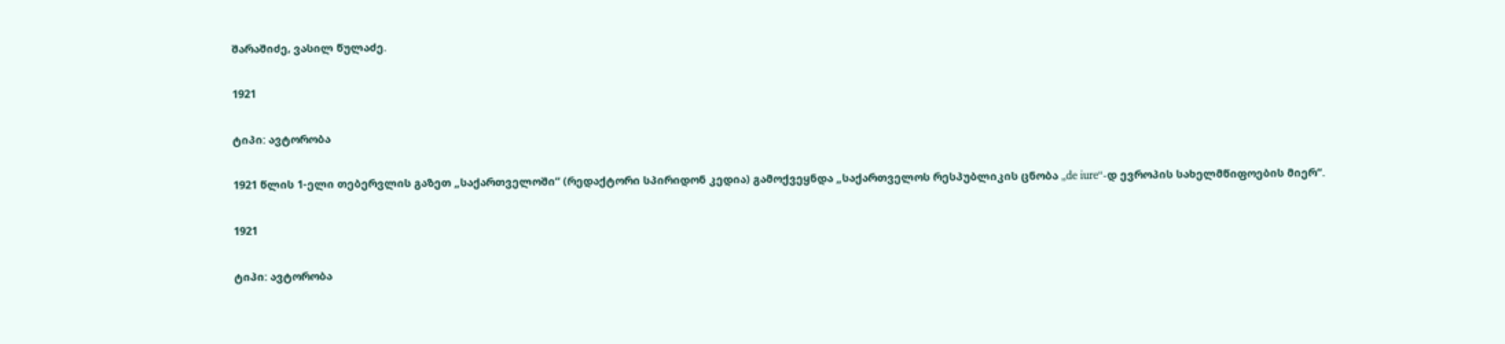შარაშიძე, ვასილ წულაძე.

1921

ტიპი: ავტორობა

1921 წლის 1-ელი თებერვლის გაზეთ „საქართველოში“ (რედაქტორი სპირიდონ კედია) გამოქვეყნდა „საქართველოს რესპუბლიკის ცნობა „de iure“-დ ევროპის სახელმწიფოების მიერ“.

1921

ტიპი: ავტორობა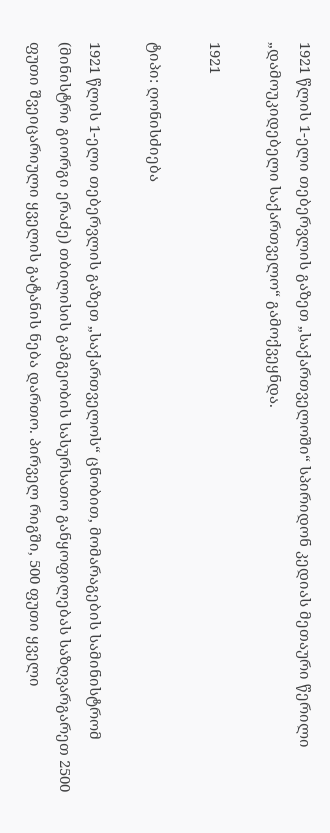1921 წლის 1-ელი თებერვლის გაზეთ „საქართველოში“ სპირიდონ კედიას მეთაური წერილი „დამოუკიდებელი საქართველო“ გამოქვეყნდა.

1921

ტიპი: ღონისძიება

1921 წლის 1-ელი თებერვლის გაზეთ „საქართველოს“ ცნობით, მომარაგების სამინისტრომ (მინისტრი გიორგი ერაძე) თბილისის გამგეობის სასურსათო განყოფილებას საზღვარგარეთ 2500 ფუთი შვეიცარიული ყველის გატანის ნება დართო. პირველ რიგში, 500 ფუთი ყველი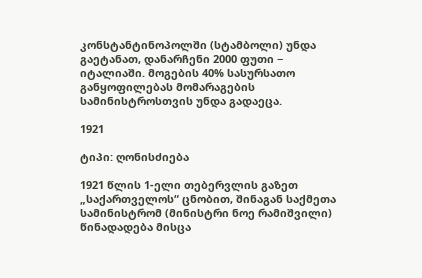კონსტანტინოპოლში (სტამბოლი) უნდა გაეტანათ, დანარჩენი 2000 ფუთი − იტალიაში. მოგების 40% სასურსათო განყოფილებას მომარაგების სამინისტროსთვის უნდა გადაეცა.

1921

ტიპი: ღონისძიება

1921 წლის 1-ელი თებერვლის გაზეთ „საქართველოს“ ცნობით, შინაგან საქმეთა სამინისტრომ (მინისტრი ნოე რამიშვილი) წინადადება მისცა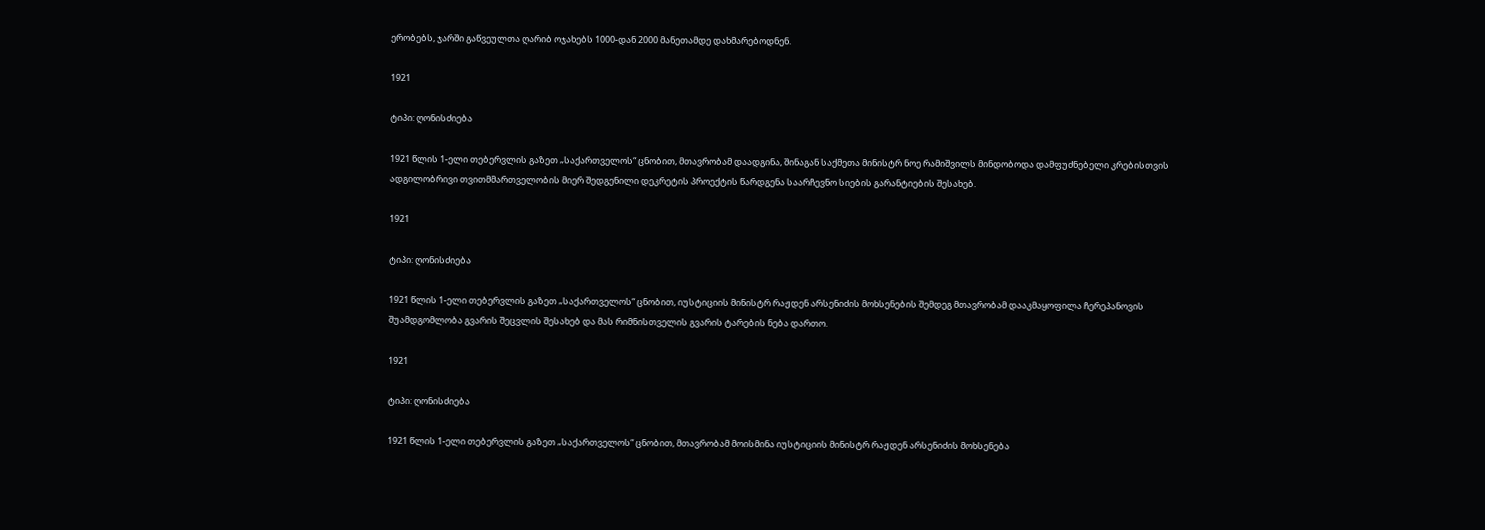ერობებს, ჯარში გაწვეულთა ღარიბ ოჯახებს 1000-დან 2000 მანეთამდე დახმარებოდნენ.

1921

ტიპი: ღონისძიება

1921 წლის 1-ელი თებერვლის გაზეთ „საქართველოს“ ცნობით, მთავრობამ დაადგინა, შინაგან საქმეთა მინისტრ ნოე რამიშვილს მინდობოდა დამფუძნებელი კრებისთვის ადგილობრივი თვითმმართველობის მიერ შედგენილი დეკრეტის პროექტის წარდგენა საარჩევნო სიების გარანტიების შესახებ.

1921

ტიპი: ღონისძიება

1921 წლის 1-ელი თებერვლის გაზეთ „საქართველოს“ ცნობით, იუსტიციის მინისტრ რაჟდენ არსენიძის მოხსენების შემდეგ მთავრობამ დააკმაყოფილა ჩერეპანოვის შუამდგომლობა გვარის შეცვლის შესახებ და მას რიმნისთველის გვარის ტარების ნება დართო.

1921

ტიპი: ღონისძიება

1921 წლის 1-ელი თებერვლის გაზეთ „საქართველოს“ ცნობით, მთავრობამ მოისმინა იუსტიციის მინისტრ რაჟდენ არსენიძის მოხსენება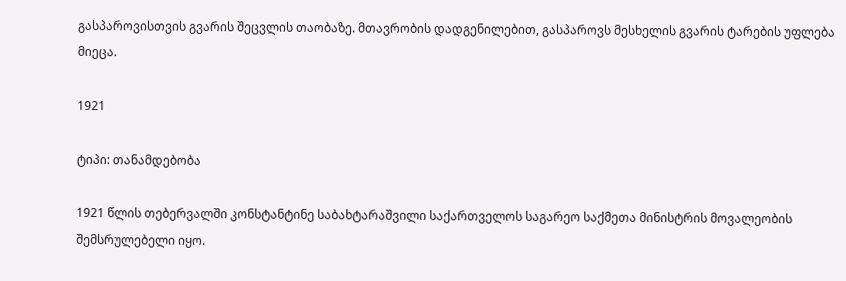გასპაროვისთვის გვარის შეცვლის თაობაზე. მთავრობის დადგენილებით, გასპაროვს მესხელის გვარის ტარების უფლება მიეცა.

1921

ტიპი: თანამდებობა

1921 წლის თებერვალში კონსტანტინე საბახტარაშვილი საქართველოს საგარეო საქმეთა მინისტრის მოვალეობის შემსრულებელი იყო.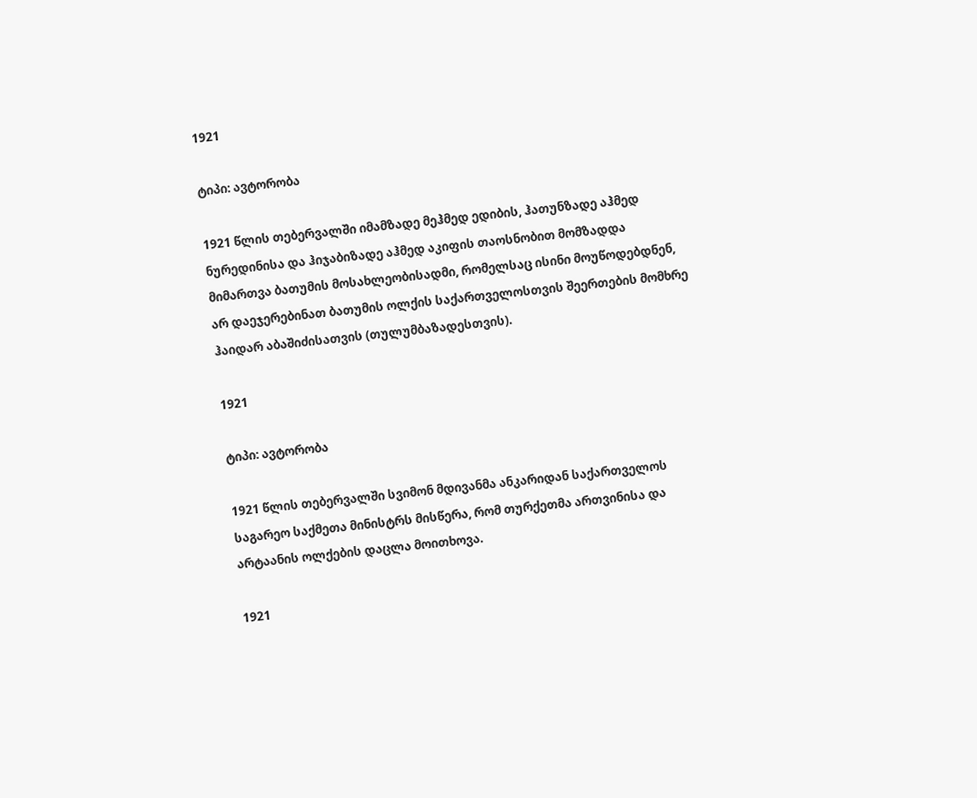1921

ტიპი: ავტორობა

1921 წლის თებერვალში იმამზადე მეჰმედ ედიბის, ჰათუნზადე აჰმედ ნურედინისა და ჰიჯაბიზადე აჰმედ აკიფის თაოსნობით მომზადდა მიმართვა ბათუმის მოსახლეობისადმი, რომელსაც ისინი მოუწოდებდნენ, არ დაეჯერებინათ ბათუმის ოლქის საქართველოსთვის შეერთების მომხრე ჰაიდარ აბაშიძისათვის (თულუმბაზადესთვის).

1921

ტიპი: ავტორობა

1921 წლის თებერვალში სვიმონ მდივანმა ანკარიდან საქართველოს საგარეო საქმეთა მინისტრს მისწერა, რომ თურქეთმა ართვინისა და არტაანის ოლქების დაცლა მოითხოვა.

1921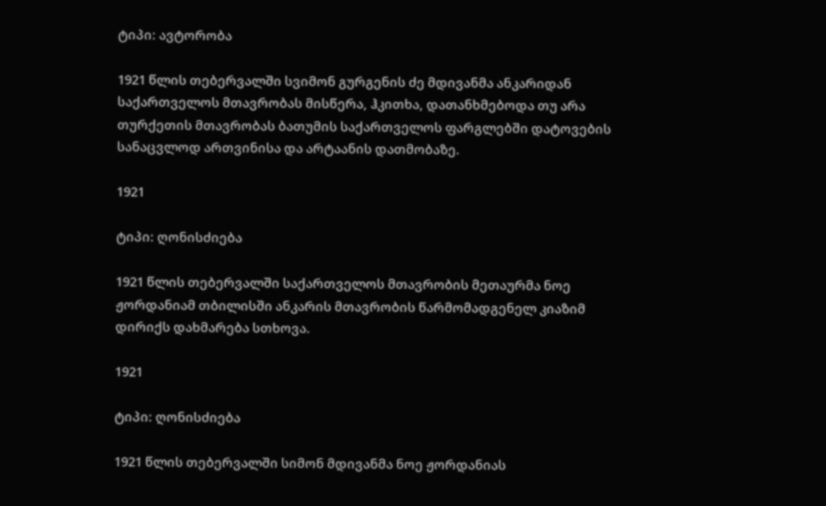ტიპი: ავტორობა

1921 წლის თებერვალში სვიმონ გურგენის ძე მდივანმა ანკარიდან საქართველოს მთავრობას მისწერა, ჰკითხა, დათანხმებოდა თუ არა თურქეთის მთავრობას ბათუმის საქართველოს ფარგლებში დატოვების სანაცვლოდ ართვინისა და არტაანის დათმობაზე.

1921

ტიპი: ღონისძიება

1921 წლის თებერვალში საქართველოს მთავრობის მეთაურმა ნოე ჟორდანიამ თბილისში ანკარის მთავრობის წარმომადგენელ კიაზიმ დირიქს დახმარება სთხოვა.

1921

ტიპი: ღონისძიება

1921 წლის თებერვალში სიმონ მდივანმა ნოე ჟორდანიას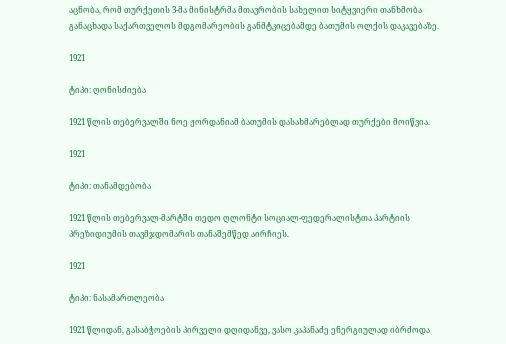აცნობა, რომ თურქეთის 3-მა მინისტრმა მთავრობის სახელით სიტყვიერი თანხმობა განაცხადა საქართველოს მდგომარეობის განმტკიცებამდე ბათუმის ოლქის დაკავებაზე.

1921

ტიპი: ღონისძიება

1921 წლის თებერვალში ნოე ჟორდანიამ ბათუმის დასახმარებლად თურქები მოიწვია.

1921

ტიპი: თანამდებობა

1921 წლის თებერვალ-მარტში თედო ღლონტი სოციალ-ფედერალისტთა პარტიის პრეზიდიუმის თავმჯდომარის თანაშემწედ აირჩიეს.

1921

ტიპი: ნასამართლეობა

1921 წლიდან, გასაბჭოების პირველი დღიდანვე, ვასო კაპანაძე ენერგიულად იბრძოდა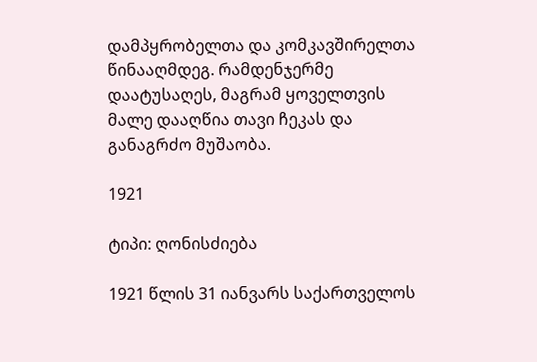დამპყრობელთა და კომკავშირელთა წინააღმდეგ. რამდენჯერმე დაატუსაღეს, მაგრამ ყოველთვის მალე დააღწია თავი ჩეკას და განაგრძო მუშაობა.

1921

ტიპი: ღონისძიება

1921 წლის 31 იანვარს საქართველოს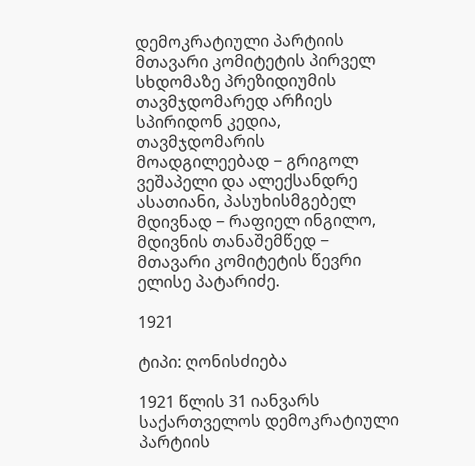დემოკრატიული პარტიის მთავარი კომიტეტის პირველ სხდომაზე პრეზიდიუმის თავმჯდომარედ არჩიეს სპირიდონ კედია, თავმჯდომარის მოადგილეებად − გრიგოლ ვეშაპელი და ალექსანდრე ასათიანი, პასუხისმგებელ მდივნად − რაფიელ ინგილო, მდივნის თანაშემწედ − მთავარი კომიტეტის წევრი ელისე პატარიძე.

1921

ტიპი: ღონისძიება

1921 წლის 31 იანვარს საქართველოს დემოკრატიული პარტიის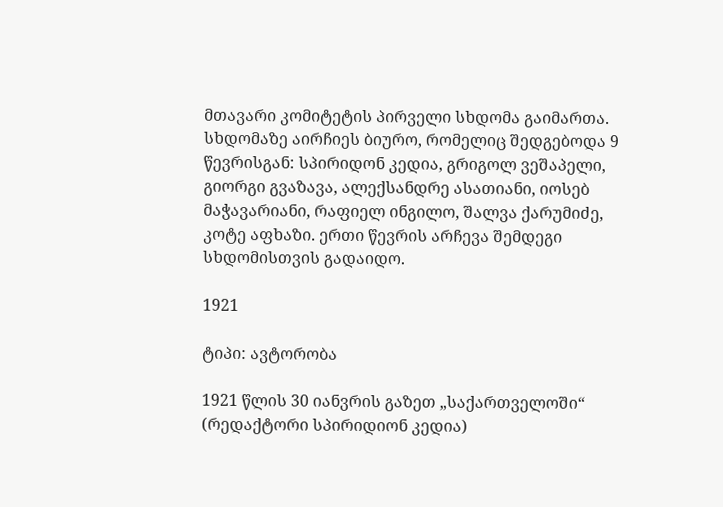მთავარი კომიტეტის პირველი სხდომა გაიმართა. სხდომაზე აირჩიეს ბიურო, რომელიც შედგებოდა 9 წევრისგან: სპირიდონ კედია, გრიგოლ ვეშაპელი, გიორგი გვაზავა, ალექსანდრე ასათიანი, იოსებ მაჭავარიანი, რაფიელ ინგილო, შალვა ქარუმიძე, კოტე აფხაზი. ერთი წევრის არჩევა შემდეგი სხდომისთვის გადაიდო.

1921

ტიპი: ავტორობა

1921 წლის 30 იანვრის გაზეთ „საქართველოში“ (რედაქტორი სპირიდიონ კედია)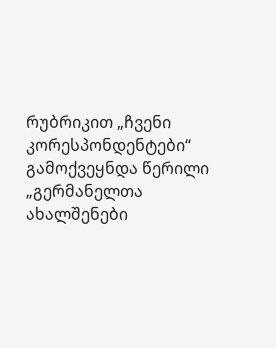რუბრიკით „ჩვენი კორესპონდენტები“ გამოქვეყნდა წერილი „გერმანელთა ახალშენები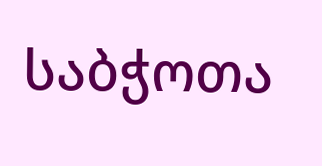საბჭოთა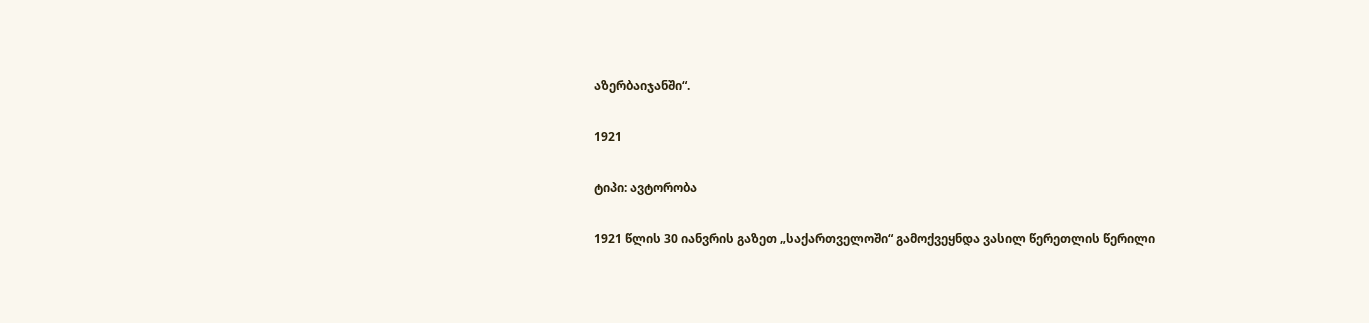აზერბაიჯანში“.

1921

ტიპი: ავტორობა

1921 წლის 30 იანვრის გაზეთ „საქართველოში“ გამოქვეყნდა ვასილ წერეთლის წერილი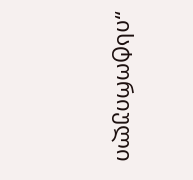„ისტორიული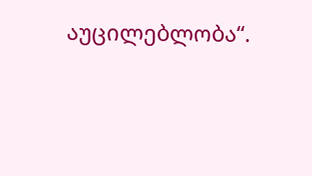აუცილებლობა“.